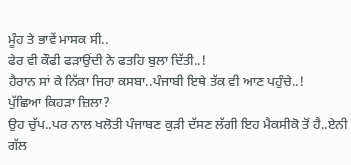ਮੂੰਹ ਤੇ ਭਾਵੇਂ ਮਾਸਕ ਸੀ..
ਫੇਰ ਵੀ ਕੌਫੀ ਫੜਾਉਂਦੀ ਨੇ ਫਤਹਿ ਬੁਲਾ ਦਿੱਤੀ..!
ਹੈਰਾਨ ਸਾਂ ਕੇ ਨਿੱਕਾ ਜਿਹਾ ਕਸਬਾ..ਪੰਜਾਬੀ ਇਥੇ ਤੱਕ ਵੀ ਆਣ ਪਹੁੰਚੇ..!
ਪੁੱਛਿਆ ਕਿਹੜਾ ਜ਼ਿਲਾ?
ਉਹ ਚੁੱਪ..ਪਰ ਨਾਲ ਖਲੋਤੀ ਪੰਜਾਬਣ ਕੁੜੀ ਦੱਸਣ ਲੱਗੀ ਇਹ ਮੈਕਸੀਕੋ ਤੋਂ ਹੈ..ਏਨੀ ਗੱਲ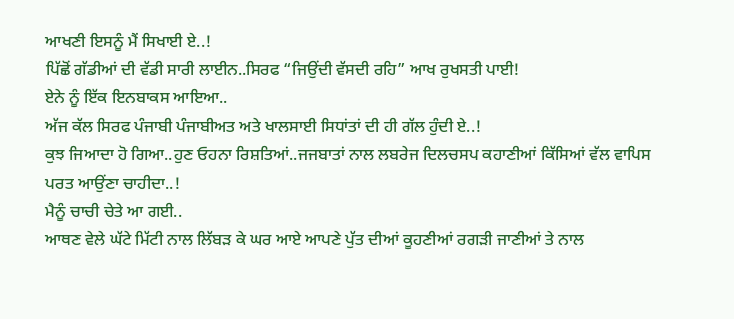ਆਖਣੀ ਇਸਨੂੰ ਮੈਂ ਸਿਖਾਈ ਏ..!
ਪਿੱਛੋਂ ਗੱਡੀਆਂ ਦੀ ਵੱਡੀ ਸਾਰੀ ਲਾਈਨ..ਸਿਰਫ “ਜਿਉਂਦੀ ਵੱਸਦੀ ਰਹਿ” ਆਖ ਰੁਖਸਤੀ ਪਾਈ!
ਏਨੇ ਨੂੰ ਇੱਕ ਇਨਬਾਕਸ ਆਇਆ..
ਅੱਜ ਕੱਲ ਸਿਰਫ ਪੰਜਾਬੀ ਪੰਜਾਬੀਅਤ ਅਤੇ ਖਾਲਸਾਈ ਸਿਧਾਂਤਾਂ ਦੀ ਹੀ ਗੱਲ ਹੁੰਦੀ ਏ..!
ਕੁਝ ਜਿਆਦਾ ਹੋ ਗਿਆ..ਹੁਣ ਓਹਨਾ ਰਿਸ਼ਤਿਆਂ..ਜਜਬਾਤਾਂ ਨਾਲ ਲਬਰੇਜ ਦਿਲਚਸਪ ਕਹਾਣੀਆਂ ਕਿੱਸਿਆਂ ਵੱਲ ਵਾਪਿਸ ਪਰਤ ਆਉਂਣਾ ਚਾਹੀਦਾ..!
ਮੈਨੂੰ ਚਾਚੀ ਚੇਤੇ ਆ ਗਈ..
ਆਥਣ ਵੇਲੇ ਘੱਟੇ ਮਿੱਟੀ ਨਾਲ ਲਿੱਬੜ ਕੇ ਘਰ ਆਏ ਆਪਣੇ ਪੁੱਤ ਦੀਆਂ ਕੂਹਣੀਆਂ ਰਗੜੀ ਜਾਣੀਆਂ ਤੇ ਨਾਲ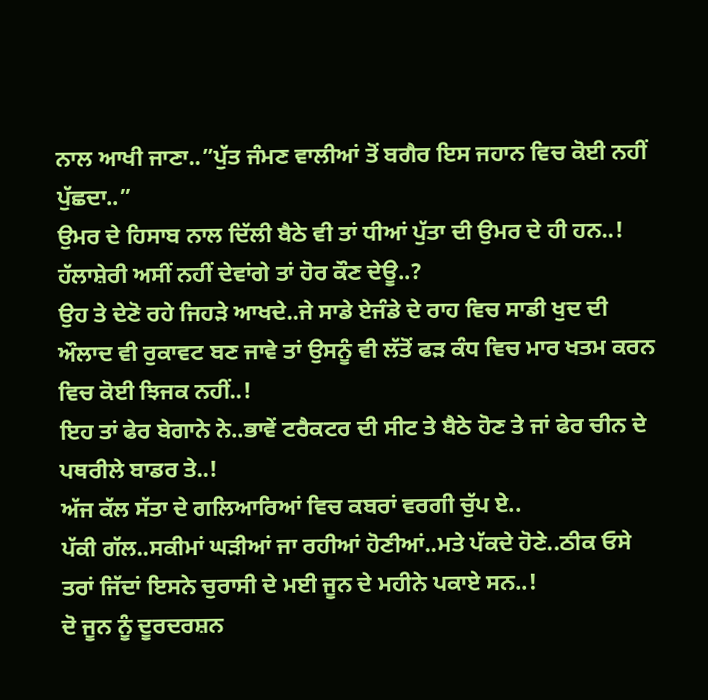ਨਾਲ ਆਖੀ ਜਾਣਾ..”ਪੁੱਤ ਜੰਮਣ ਵਾਲੀਆਂ ਤੋਂ ਬਗੈਰ ਇਸ ਜਹਾਨ ਵਿਚ ਕੋਈ ਨਹੀਂ ਪੁੱਛਦਾ..”
ਉਮਰ ਦੇ ਹਿਸਾਬ ਨਾਲ ਦਿੱਲੀ ਬੈਠੇ ਵੀ ਤਾਂ ਧੀਆਂ ਪੁੱਤਾ ਦੀ ਉਮਰ ਦੇ ਹੀ ਹਨ..!
ਹੱਲਾਸ਼ੇਰੀ ਅਸੀਂ ਨਹੀਂ ਦੇਵਾਂਗੇ ਤਾਂ ਹੋਰ ਕੌਣ ਦੇਊ..?
ਉਹ ਤੇ ਦੇਣੋ ਰਹੇ ਜਿਹੜੇ ਆਖਦੇ..ਜੇ ਸਾਡੇ ਏਜੰਡੇ ਦੇ ਰਾਹ ਵਿਚ ਸਾਡੀ ਖੁਦ ਦੀ ਔਲਾਦ ਵੀ ਰੁਕਾਵਟ ਬਣ ਜਾਵੇ ਤਾਂ ਉਸਨੂੰ ਵੀ ਲੱਤੋਂ ਫੜ ਕੰਧ ਵਿਚ ਮਾਰ ਖਤਮ ਕਰਨ ਵਿਚ ਕੋਈ ਝਿਜਕ ਨਹੀਂ..!
ਇਹ ਤਾਂ ਫੇਰ ਬੇਗਾਨੇ ਨੇ..ਭਾਵੇਂ ਟਰੈਕਟਰ ਦੀ ਸੀਟ ਤੇ ਬੈਠੇ ਹੋਣ ਤੇ ਜਾਂ ਫੇਰ ਚੀਨ ਦੇ ਪਥਰੀਲੇ ਬਾਡਰ ਤੇ..!
ਅੱਜ ਕੱਲ ਸੱਤਾ ਦੇ ਗਲਿਆਰਿਆਂ ਵਿਚ ਕਬਰਾਂ ਵਰਗੀ ਚੁੱਪ ਏ..
ਪੱਕੀ ਗੱਲ..ਸਕੀਮਾਂ ਘੜੀਆਂ ਜਾ ਰਹੀਆਂ ਹੋਣੀਆਂ..ਮਤੇ ਪੱਕਦੇ ਹੋਣੇ..ਠੀਕ ਓਸੇ ਤਰਾਂ ਜਿੱਦਾਂ ਇਸਨੇ ਚੁਰਾਸੀ ਦੇ ਮਈ ਜੂਨ ਦੇ ਮਹੀਨੇ ਪਕਾਏ ਸਨ..!
ਦੋ ਜੂਨ ਨੂੰ ਦੂਰਦਰਸ਼ਨ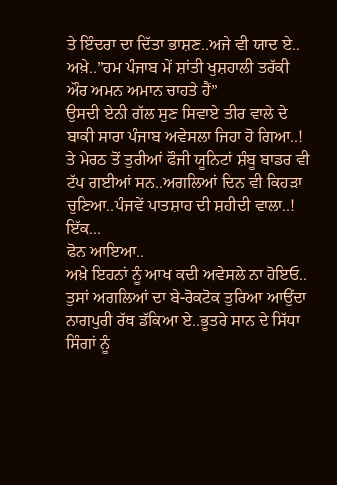ਤੇ ਇੰਦਰਾ ਦਾ ਦਿੱਤਾ ਭਾਸ਼ਣ..ਅਜੇ ਵੀ ਯਾਦ ਏ..
ਅਖ਼ੇ..”ਹਮ ਪੰਜਾਬ ਮੇਂ ਸ਼ਾਂਤੀ ਖੁਸ਼ਹਾਲੀ ਤਰੱਕੀ ਔਰ ਅਮਨ ਅਮਾਨ ਚਾਹਤੇ ਹੈਂ”
ਉਸਦੀ ਏਨੀ ਗੱਲ ਸੁਣ ਸਿਵਾਏ ਤੀਰ ਵਾਲੇ ਦੇ ਬਾਕੀ ਸਾਰਾ ਪੰਜਾਬ ਅਵੇਸਲਾ ਜਿਹਾ ਹੋ ਗਿਆ..!
ਤੇ ਮੇਰਠ ਤੋਂ ਤੁਰੀਆਂ ਫੌਜੀ ਯੂਨਿਟਾਂ ਸ਼ੰਬੂ ਬਾਡਰ ਵੀ ਟੱਪ ਗਈਆਂ ਸਨ..ਅਗਲਿਆਂ ਦਿਨ ਵੀ ਕਿਹੜਾ ਚੁਣਿਆ..ਪੰਜਵੇਂ ਪਾਤਸ਼ਾਹ ਦੀ ਸ਼ਹੀਦੀ ਵਾਲਾ..!
ਇੱਕ...
ਫੋਨ ਆਇਆ..
ਅਖ਼ੇ ਇਹਨਾਂ ਨੂੰ ਆਖ ਕਦੀ ਅਵੇਸਲੇ ਨਾ ਹੋਇਓ..
ਤੁਸਾਂ ਅਗਲਿਆਂ ਦਾ ਬੇ-ਰੋਕਟੋਕ ਤੁਰਿਆ ਆਉਂਦਾ ਨਾਗਪੁਰੀ ਰੱਥ ਡੱਕਿਆ ਏ..ਭੂਤਰੇ ਸਾਨ ਦੇ ਸਿੱਧਾ ਸਿੰਗਾਂ ਨੂੰ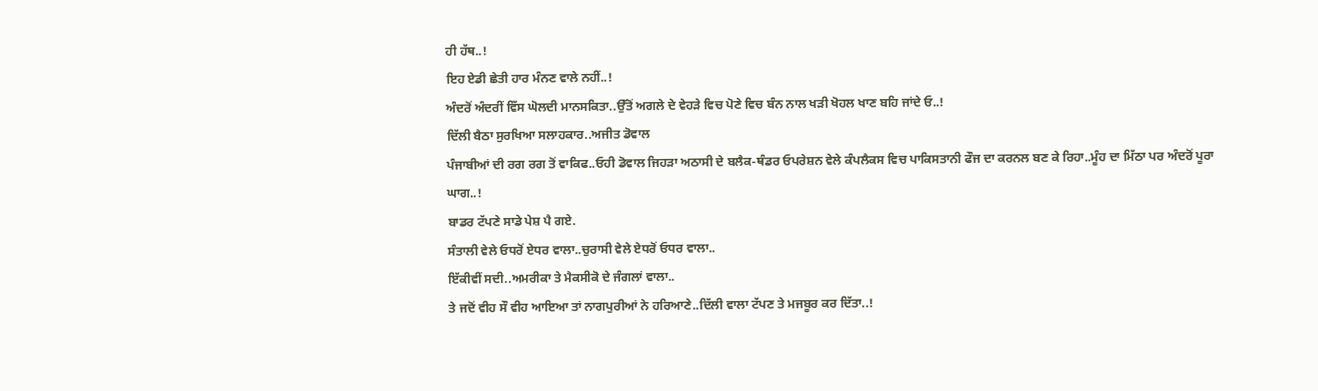ਹੀ ਹੱਥ..!
ਇਹ ਏਡੀ ਛੇਤੀ ਹਾਰ ਮੰਨਣ ਵਾਲੇ ਨਹੀਂ..!
ਅੰਦਰੋਂ ਅੰਦਰੀਂ ਵਿੱਸ ਘੋਲਦੀ ਮਾਨਸਕਿਤਾ..ਉੱਤੋਂ ਅਗਲੇ ਦੇ ਵੇਹੜੇ ਵਿਚ ਪੋਣੇ ਵਿਚ ਬੰਨ ਨਾਲ ਖੜੀ ਖੋਹਲ ਖਾਣ ਬਹਿ ਜਾਂਦੇ ਓ..!
ਦਿੱਲੀ ਬੈਠਾ ਸੁਰਖਿਆ ਸਲਾਹਕਾਰ..ਅਜੀਤ ਡੋਵਾਲ
ਪੰਜਾਬੀਆਂ ਦੀ ਰਗ ਰਗ ਤੋਂ ਵਾਕਿਫ..ਓਹੀ ਡੋਵਾਲ ਜਿਹੜਾ ਅਠਾਸੀ ਦੇ ਬਲੈਕ-ਥੰਡਰ ਓਪਰੇਸ਼ਨ ਵੇਲੇ ਕੰਪਲੈਕਸ ਵਿਚ ਪਾਕਿਸਤਾਨੀ ਫੌਜ ਦਾ ਕਰਨਲ ਬਣ ਕੇ ਰਿਹਾ..ਮੂੰਹ ਦਾ ਮਿੱਠਾ ਪਰ ਅੰਦਰੋਂ ਪੂਰਾ ਘਾਗ..!
ਬਾਡਰ ਟੱਪਣੇ ਸਾਡੇ ਪੇਸ਼ ਪੈ ਗਏ.
ਸੰਤਾਲੀ ਵੇਲੇ ਓਧਰੋਂ ਏਧਰ ਵਾਲਾ..ਚੁਰਾਸੀ ਵੇਲੇ ਏਧਰੋਂ ਓਧਰ ਵਾਲਾ..
ਇੱਕੀਵੀਂ ਸਦੀ..ਅਮਰੀਕਾ ਤੇ ਮੈਕਸੀਕੋ ਦੇ ਜੰਗਲਾਂ ਵਾਲਾ..
ਤੇ ਜਦੋਂ ਵੀਹ ਸੌ ਵੀਹ ਆਇਆ ਤਾਂ ਨਾਗਪੁਰੀਆਂ ਨੇ ਹਰਿਆਣੇ..ਦਿੱਲੀ ਵਾਲਾ ਟੱਪਣ ਤੇ ਮਜਬੂਰ ਕਰ ਦਿੱਤਾ..!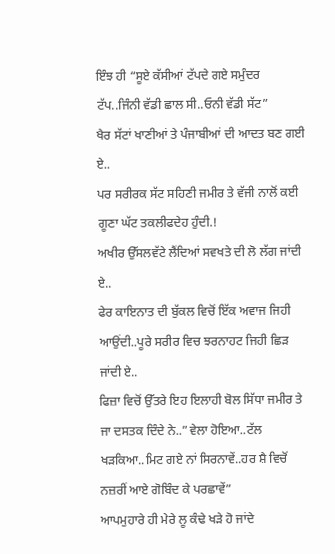ਇੰਝ ਹੀ “ਸੂਏ ਕੱਸੀਆਂ ਟੱਪਦੇ ਗਏ ਸਮੁੰਦਰ ਟੱਪ..ਜਿੰਨੀ ਵੱਡੀ ਛਾਲ ਸੀ..ਓਨੀ ਵੱਡੀ ਸੱਟ”
ਖੈਰ ਸੱਟਾਂ ਖਾਣੀਆਂ ਤੇ ਪੰਜਾਬੀਆਂ ਦੀ ਆਦਤ ਬਣ ਗਈ ਏ..
ਪਰ ਸਰੀਰਕ ਸੱਟ ਸਹਿਣੀ ਜਮੀਰ ਤੇ ਵੱਜੀ ਨਾਲੋਂ ਕਈ ਗੂਣਾ ਘੱਟ ਤਕਲੀਫਦੇਹ ਹੁੰਦੀ.!
ਅਖੀਰ ਉੱਸਲਵੱਟੇ ਲੈਂਦਿਆਂ ਸਵਖਤੇ ਦੀ ਲੋ ਲੱਗ ਜਾਂਦੀ ਏ..
ਫੇਰ ਕਾਇਨਾਤ ਦੀ ਬੁੱਕਲ ਵਿਚੋਂ ਇੱਕ ਅਵਾਜ ਜਿਹੀ ਆਉਂਦੀ..ਪੂਰੇ ਸਰੀਰ ਵਿਚ ਝਰਨਾਹਟ ਜਿਹੀ ਛਿੜ ਜਾਂਦੀ ਏ..
ਫਿਜ਼ਾ ਵਿਚੋਂ ਉੱਤਰੇ ਇਹ ਇਲਾਹੀ ਬੋਲ ਸਿੱਧਾ ਜਮੀਰ ਤੇ ਜਾ ਦਸਤਕ ਦਿੰਦੇ ਨੇ..”ਵੇਲਾ ਹੋਇਆ..ਟੱਲ ਖੜਕਿਆ..ਮਿਟ ਗਏ ਨਾਂ ਸਿਰਨਾਵੇਂ..ਹਰ ਸ਼ੈ ਵਿਚੋਂ ਨਜ਼ਰੀਂ ਆਏ ਗੋਬਿੰਦ ਕੇ ਪਰਛਾਵੇਂ”
ਆਪਮੁਹਾਰੇ ਹੀ ਮੇਰੇ ਲੂ ਕੰਢੇ ਖੜੇ ਹੋ ਜਾਂਦੇ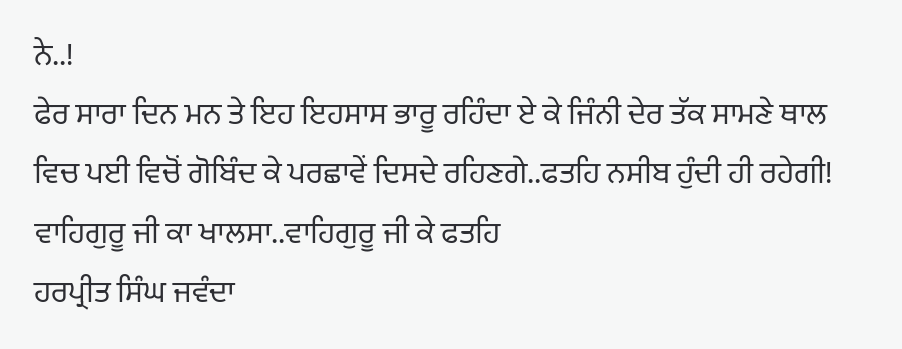ਨੇ..!
ਫੇਰ ਸਾਰਾ ਦਿਨ ਮਨ ਤੇ ਇਹ ਇਹਸਾਸ ਭਾਰੂ ਰਹਿੰਦਾ ਏ ਕੇ ਜਿੰਨੀ ਦੇਰ ਤੱਕ ਸਾਮਣੇ ਥਾਲ ਵਿਚ ਪਈ ਵਿਚੋਂ ਗੋਬਿੰਦ ਕੇ ਪਰਛਾਵੇਂ ਦਿਸਦੇ ਰਹਿਣਗੇ..ਫਤਹਿ ਨਸੀਬ ਹੁੰਦੀ ਹੀ ਰਹੇਗੀ!
ਵਾਹਿਗੁਰੂ ਜੀ ਕਾ ਖਾਲਸਾ..ਵਾਹਿਗੁਰੂ ਜੀ ਕੇ ਫਤਹਿ
ਹਰਪ੍ਰੀਤ ਸਿੰਘ ਜਵੰਦਾ